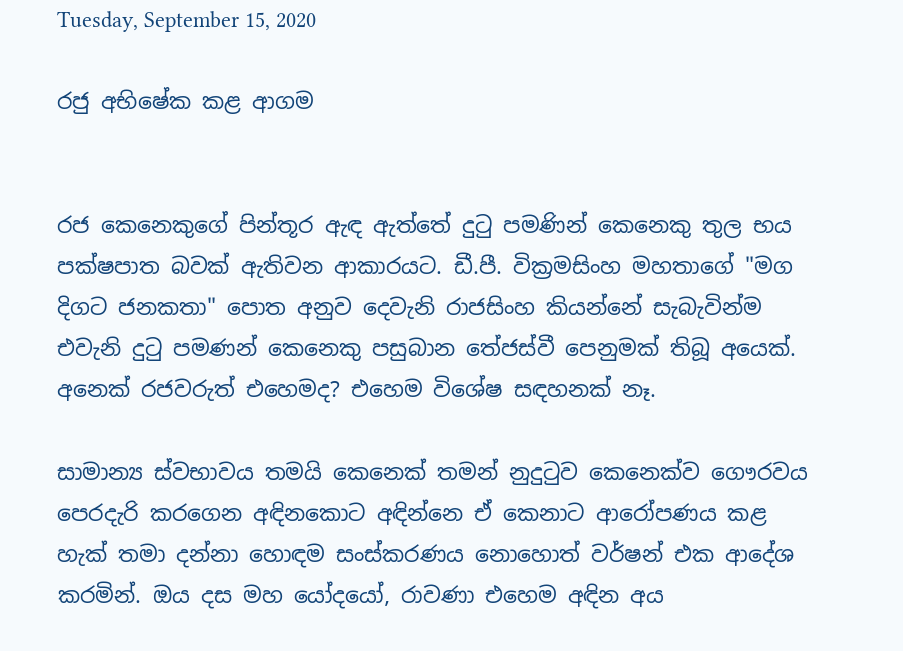Tuesday, September 15, 2020

රජු අභිෂේක කළ ආගම


රජ කෙනෙකුගේ පින්තූර ඇඳ ඇත්තේ දුටු පමණින් කෙනෙකු තුල භය පක්ෂපාත බවක් ඇතිවන ආකාරයට. ඩී.පී. වික්‍රමසිංහ මහතාගේ "මග දිගට ජනකතා" පොත අනුව දෙවැනි රාජසිංහ කියන්නේ සැබැවින්ම එවැනි දුටු පමණන් කෙනෙකු පසුබාන තේජස්වී පෙනුමක් තිබූ අයෙක්. අනෙක් රජවරුත් එහෙමද? එහෙම විශේෂ සඳහනක් නෑ.

සාමාන්‍ය ස්වභාවය තමයි කෙනෙක් තමන් නුදුටුව කෙනෙක්ව ගෞරවය පෙරදැරි කරගෙන අඳිනකොට අඳින්නෙ ඒ කෙනාට ආරෝපණය කළ හැක් තමා දන්නා හොඳම සංස්කරණය නොහොත් වර්ෂන් එක ආදේශ කරමින්. ඔය දස මහ යෝදයෝ, රාවණා එහෙම අඳින අය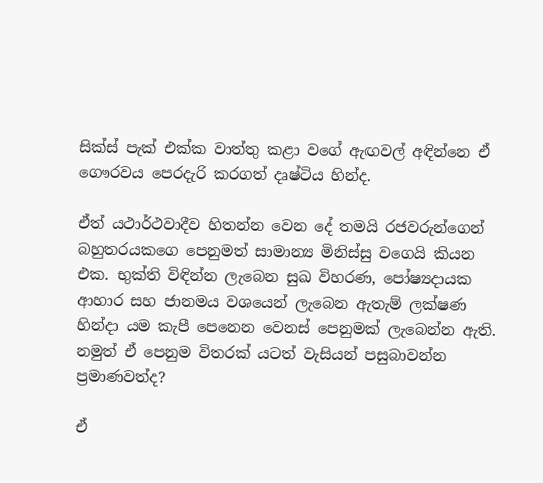සික්ස් පැක් එක්ක වාත්තු කළා වගේ ඇඟවල් අඳින්නෙ ඒ ගෞරවය පෙරදැරි කරගත් දෘෂ්ටිය හින්ද.

ඒත් යථාර්ථවාදීව හිතන්න වෙන දේ තමයි රජවරුන්ගෙන් බහුතරයකගෙ පෙනුමත් සාමාන්‍ය මිනිස්සු වගෙයි කියන එක. භුක්ති විඳින්න ලැබෙන සුඛ විහරණ, පෝෂ්‍යදායක ආහාර සහ ජානමය වශයෙන් ලැබෙන ඇතැම් ලක්ෂණ හින්දා යම කැපී පෙනෙන වෙනස් පෙනුමක් ලැබෙන්න ඇති. නමුත් ඒ පෙනුම විතරක් යටත් වැසියන් පසුබාවන්න ප්‍රමාණවත්ද?

ඒ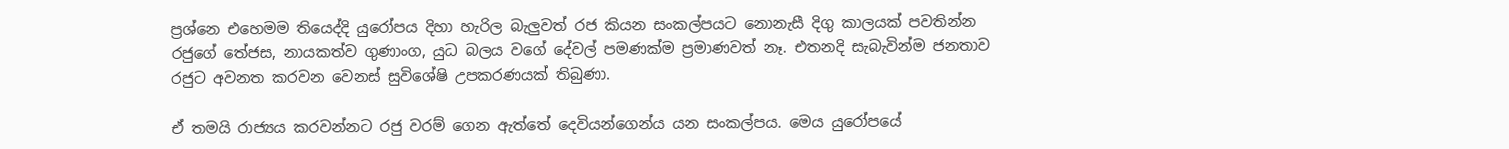ප්‍රශ්නෙ එහෙමම තියෙද්දි යුරෝපය දිහා හැරිල බැලුවත් රජ කියන සංකල්පයට නොනැසී දිගු කාලයක් පවතින්න රජුගේ තේජස, නායකත්ව ගුණාංග, යුධ බලය වගේ දේවල් පමණක්ම ප්‍රමාණවත් නෑ. එතනදි සැබැවින්ම ජනතාව රජුට අවනත කරවන වෙනස් සුවිශේෂි උපකරණයක් තිබුණා.

ඒ තමයි රාජ්‍යය කරවන්නට රජු වරම් ගෙන ඇත්තේ දෙවියන්ගෙන්ය යන සංකල්පය. මෙය යුරෝපයේ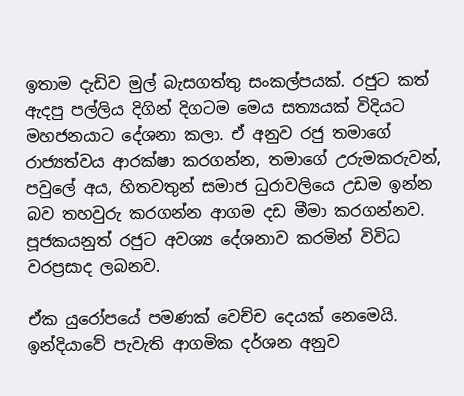ඉතාම දැඩිව මුල් බැසගත්තු සංකල්පයක්. රජුට කත් ඇදපු පල්ලිය දිගින් දිගටම මෙය සත්‍යයක් විදියට මහජනයාට දේශනා කලා. ඒ අනුව රජු තමාගේ රාජ්‍යත්වය ආරක්ෂා කරගන්න, තමාගේ උරුමකරුවන්, පවුලේ අය, හිතවතුන් සමාජ ධුරාවලියෙ උඩම ඉන්න බව තහවුරු කරගන්න ආගම දඩ මීමා කරගන්නව. පූජකයනුත් රජුට අවශ්‍ය දේශනාව කරමින් විවිධ වරප්‍රසාද ලබනව.

ඒක යුරෝපයේ පමණක් වෙච්ච දෙයක් නෙමෙයි. ඉන්දියාවේ පැවැති ආගමික දර්ශන අනුව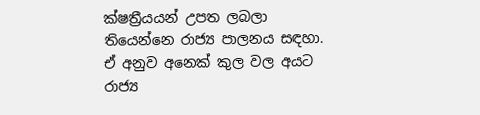ක්ෂත්‍රීයයන් උපත ලබලා තියෙන්නෙ රාජ්‍ය පාලනය සඳහා. ඒ අනුව අනෙක් කුල වල අයට රාජ්‍ය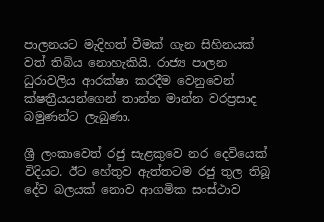පාලනයට මැදිහත් වීමක් ගැන සිහිනයක් වත් තිබිය නොහැකියි. රාජ්‍ය පාලන ධුරාවලිය ආරක්ෂා කරදීම වෙනුවෙන් ක්ෂත්‍රීයයන්ගෙන් තාන්න මාන්න වරප්‍රසාද බමුණන්ට ලැබුණා.

ශ්‍රී ලංකාවෙත් රජු සැළකුවෙ නර දෙවියෙක් විදියට. ඊට හේතුව ඇත්තටම රජු තුල තිබූ දේව බලයක් නොව ආගමික සංස්ථාව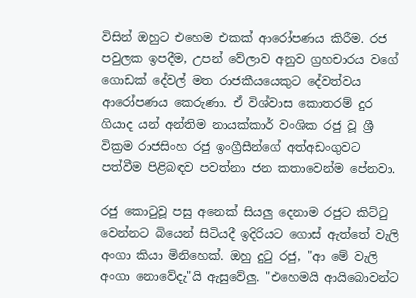විසින් ඔහුට එහෙම එකක් ආරෝපණය කිරීම. රජ පවුලක ඉපදීම, උපන් වේලාව අනුව ග්‍රහචාරය වගේ ගොඩක් දේවල් මත රාජකීයයෙකුට දේවත්වය ආරෝපණය කෙරුණා. ඒ විශ්වාස කොතරම් දුර ගියාද යන් අන්තිම නායක්කාර් වංශික රජු වූ ශ්‍රී වික්‍රම රාජසිංහ රජු ඉංග්‍රීසීන්ගේ අත්අඩංගුවට පත්වීම පිළිබඳව පවත්නා ජන කතාවෙන්ම පේනවා.

රජු කොටුවූ පසු අනෙක් සියලු දෙනාම රජුට කිට්ටු වෙන්නට බියෙන් සිටියදී ඉදිරියට ගොස් ඇත්තේ වැලි අංගා කියා මිනිහෙක්. ඔහු දුටු රජු, "ආ මේ වැලි අංගා නොවේදැ"යි ඇසුවේලු. "එහෙමයි ආයිබොවන්ට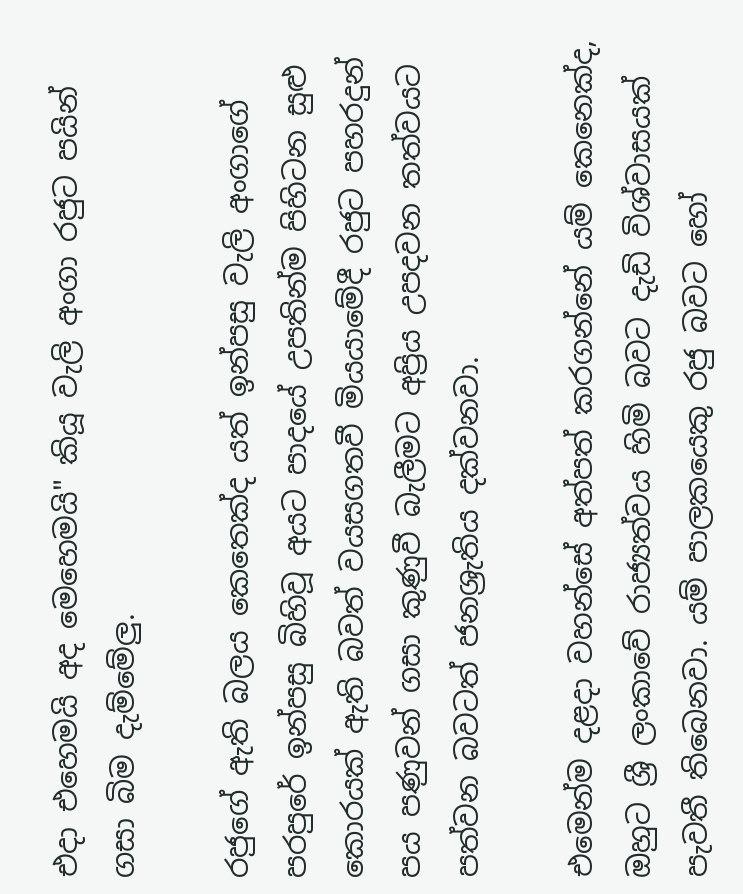එදා එහෙමයි අද මෙහෙමයි" කියූ වැලි අංගා රජුට පයින් ගසා බිම දැම්මේලු.

රජුගේ ඇති බලය කෙතෙක්ද යත් ඉන්පසු වැලි අංගාගේ පරපුරේ ඉන්පසු බිහිවූ අයට පාදයේ උපතින්ම පිහිටන සුළු කොරයක් ඇති බවත් වයසගතවී මියයාමේදී රජුට පහරදුන් පය පණුවන් ගසා කුණුවී බැලීමට අප්‍රිය උපදවන තත්වයට පත්වන බවටත් ජනශ්‍රැතිය දක්වනවා.

එමෙන්ම දළදා වහන්සේ අත්පත් කරගන්නේ යම් කෙනෙක්ද, ඔහුට ශ්‍රී ලංකාවේ රාජ්‍යත්වය හිමි බවට දැඩි විශ්වාසයක් පැවතී තිබෙනවා. යම් පාලකයෙකු රජු බවට හෝ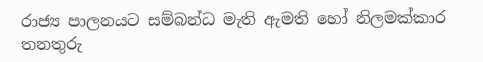රාජ්‍ය පාලනයට සම්බන්ධ මැති ඇමති හෝ නිලමක්කාර තනතුරු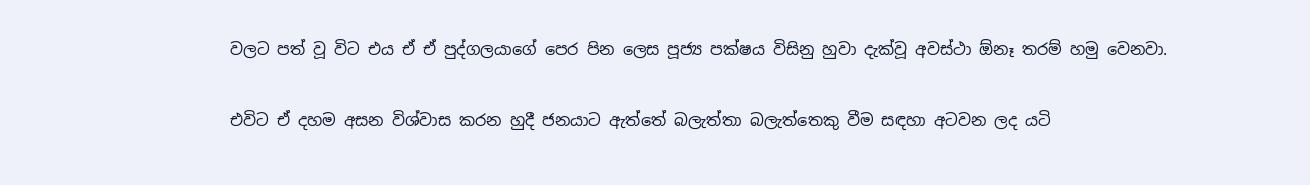වලට පත් වූ විට එය ඒ ඒ පුද්ගලයාගේ පෙර පින ලෙස පූජ්‍ය පක්ෂය විසිනු හුවා දැක්වූ අවස්ථා ඕනෑ තරම් හමු වෙනවා.

එවිට ඒ දහම අසන විශ්වාස කරන හුදී ජනයාට ඇත්තේ බලැත්තා බලැත්තෙකු වීම සඳහා අටවන ලද යටි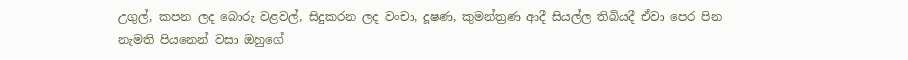උගුල්, කපන ලද බොරු වළවල්, සිදුකරන ලද වංචා, දූෂණ, කුමන්ත්‍රණ ආදී සියල්ල තිබියදී ඒවා පෙර පින නැමති පියනෙන් වසා ඔහුගේ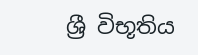ශ්‍රී විභූතිය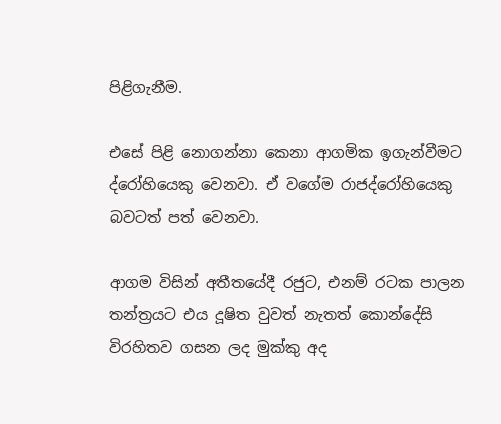පිළිගැනීම.

එසේ පිළි නොගන්නා කෙනා ආගමික ඉගැන්වීමට ද්රෝහියෙකු වෙනවා. ඒ වගේම රාජද්රෝහියෙකු බවටත් පත් වෙනවා.

ආගම විසින් අතීතයේදී රජුට, එනම් රටක පාලන තන්ත්‍රයට එය දූෂිත වුවත් නැතත් කොන්දේසි විරහිතව ගසන ලද මුක්කු අද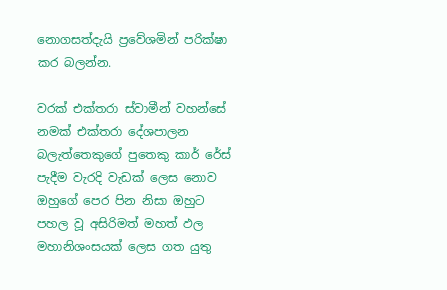නොගසත්දැයි ප්‍රවේශමින් පරික්ෂා කර බලන්න.

වරක් එක්තරා ස්වාමීන් වහන්සේ නමක් එක්තරා දේශපාලන බලැත්තෙකුගේ පුතෙකු කාර් රේස් පැදීම වැරදි වැඩක් ලෙස නොව ඔහුගේ පෙර පින නිසා ඔහුට පහල වූ අසිරිමත් මහත් ඵල මහානිශංසයක් ලෙස ගත යුතු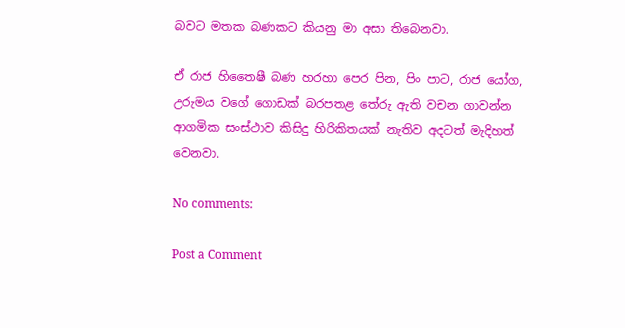බවට මතක බණකට කියනු මා අසා තිබෙනවා.

ඒ රාජ හිතෛෂී බණ හරහා පෙර පින, පිං පාට, රාජ යෝග, උරුමය වගේ ගොඩක් බරපතළ තේරු ඇති වචන ගාවන්න ආගමික සංස්ථාව කිසිදු හිරිකිතයක් නැතිව අදටත් මැදිහත් වෙනවා.

No comments:

Post a Comment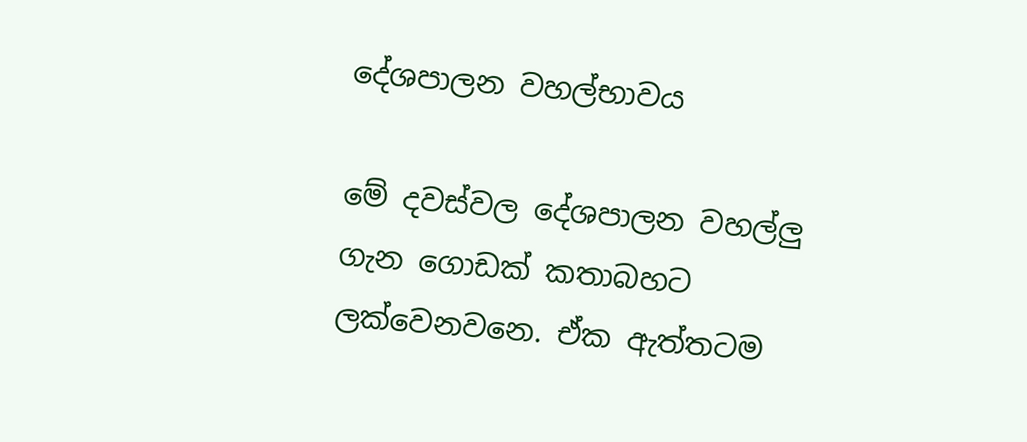දේශපාලන වහල්භාවය

මේ දවස්වල දේශපාලන වහල්ලු ගැන ගොඩක් කතාබහට ලක්වෙනවනෙ. ඒක ඇත්තටම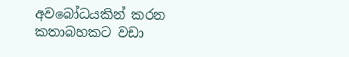අවබෝධයකින් කරන කතාබහකට වඩා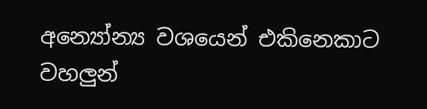අන්‍යෝන්‍ය වශයෙන් එකිනෙකාට වහලුන්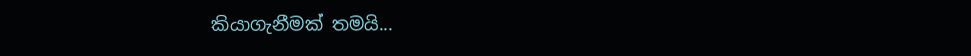කියාගැනීමක් තමයි...